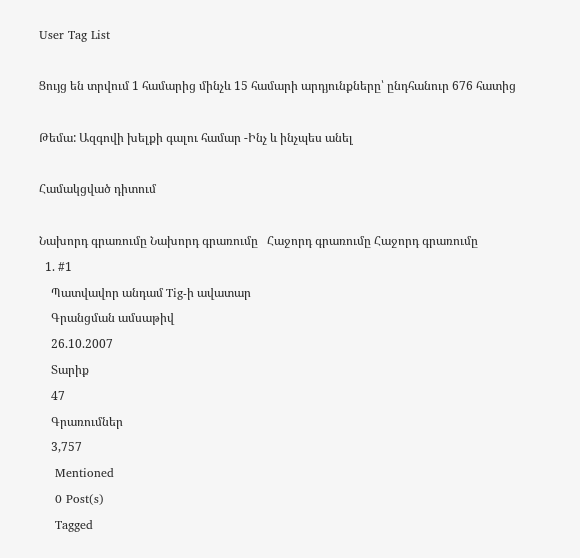User Tag List

Ցույց են տրվում 1 համարից մինչև 15 համարի արդյունքները՝ ընդհանուր 676 հատից

Թեմա: Ազգովի խելքի գալու համար -Ինչ և ինչպես անել

Համակցված դիտում

Նախորդ գրառումը Նախորդ գրառումը   Հաջորդ գրառումը Հաջորդ գրառումը
  1. #1
    Պատվավոր անդամ Tig-ի ավատար
    Գրանցման ամսաթիվ
    26.10.2007
    Տարիք
    47
    Գրառումներ
    3,757
    Mentioned
    0 Post(s)
    Tagged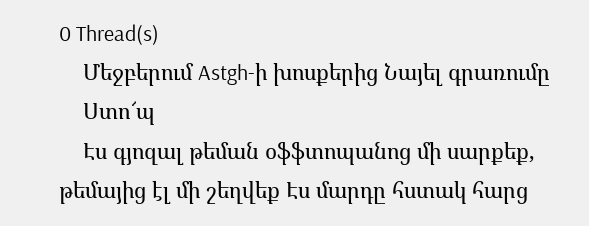0 Thread(s)
    Մեջբերում Astgh-ի խոսքերից Նայել գրառումը
    Ստո՜պ
    Էս գյոզալ թեման օֆֆտոպանոց մի սարքեք, թեմայից էլ մի շեղվեք Էս մարդը հստակ հարց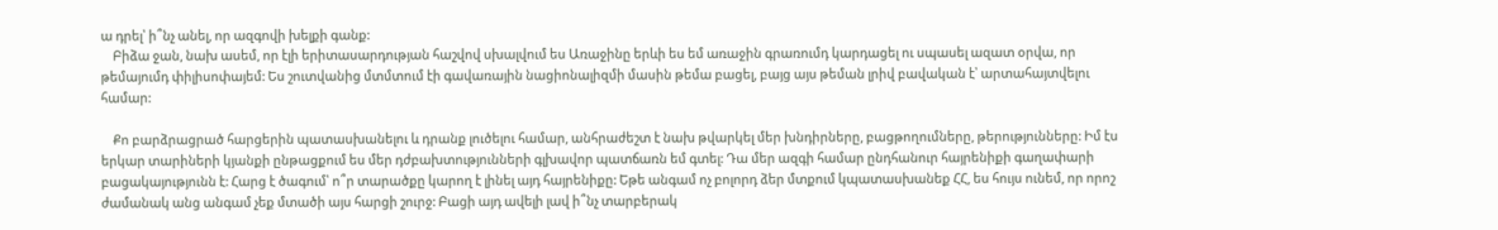ա դրել՝ ի՞նչ անել, որ ազգովի խելքի գանք:
    Բիձա ջան, նախ ասեմ, որ էլի երիտասարդության հաշվով սխալվում ես Առաջինը երևի ես եմ առաջին գրառումդ կարդացել ու սպասել ազատ օրվա, որ թեմայումդ փիլիսոփայեմ: Ես շուտվանից մտմտում էի գավառային նացիոնալիզմի մասին թեմա բացել, բայց այս թեման լրիվ բավական է՝ արտահայտվելու համար:

    Քո բարձրացրած հարցերին պատասխանելու և դրանք լուծելու համար, անհրաժեշտ է նախ թվարկել մեր խնդիրները, բացթողումները, թերությունները: Իմ էս երկար տարիների կյանքի ընթացքում ես մեր դժբախտությունների գլխավոր պատճառն եմ գտել: Դա մեր ազգի համար ընդհանուր հայրենիքի գաղափարի բացակայությունն է: Հարց է ծագում՝ ո՞ր տարածքը կարող է լինել այդ հայրենիքը: Եթե անգամ ոչ բոլորդ ձեր մտքում կպատասխանեք ՀՀ, ես հույս ունեմ, որ որոշ ժամանակ անց անգամ չեք մտածի այս հարցի շուրջ: Բացի այդ ավելի լավ ի՞նչ տարբերակ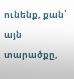ունենք, քան՝ այն տարածքը,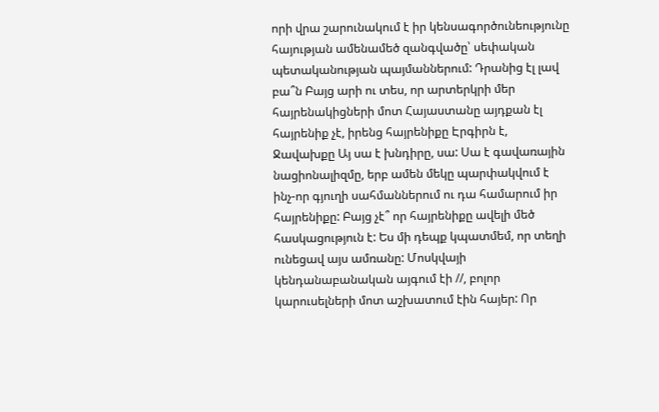որի վրա շարունակում է իր կենսագործունեությունը հայության ամենամեծ զանգվածը՝ սեփական պետականության պայմաններում: Դրանից էլ լավ բա՞ն Բայց արի ու տես, որ արտերկրի մեր հայրենակիցների մոտ Հայաստանը այդքան էլ հայրենիք չէ, իրենց հայրենիքը Էրգիրն է, Ջավախքը Այ սա է խնդիրը, սա: Սա է գավառային նացիոնալիզմը, երբ ամեն մեկը պարփակվում է ինչ-որ գյուղի սահմաններում ու դա համարում իր հայրենիքը: Բայց չէ՞ որ հայրենիքը ավելի մեծ հասկացություն է: Ես մի դեպք կպատմեմ, որ տեղի ունեցավ այս ամռանը: Մոսկվայի կենդանաբանական այգում էի //, բոլոր կարուսելների մոտ աշխատում էին հայեր: Որ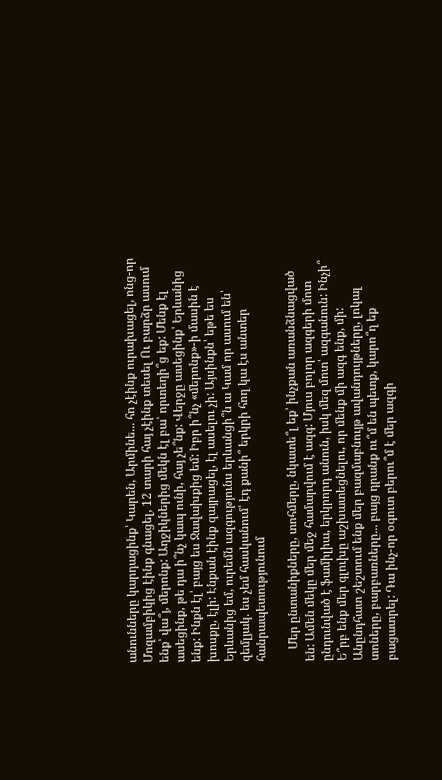անունները կարդացինք՝ Կարեն, Արմինե... հո չէինք ուրախացել, ոնց-որ Մոզամբիկից էինք գնացել, 12 տարի հայ չէինք տեսել Ու բարձր ասում ենք՝ վա՞յ, մերոնք: Աղջիկներից մեկն էլ բա՝ որտեղի՞ց եք: Մենք էլ ասեցինք, թե դա ի՞նչ կապ ունի, հայ չե՞նք: Վերջը ասեցինք՝ Երևանից ենք: Ինքն էլ՝ բայց ես Ջավախքից եմ: Իբր ի՞նչ «մերոնք»-ի մասին է խոսքը, էլի: Էնքան էինք զայրացել, էլ ասելու չի: Այսինքն՝ եթե ես Երևանից եմ, ուրեմն ազգությունս երևանցի՞ն ա Կամ որ ասում են՝ զեմլյակ. ես չեմ հասկանում՝ էդ քանի՞ երկրի հող կա էս անտեր հանրապետությունում

    Մեր ընտանիքները, տոհմերը, նկատե՞լ եք՝ ինչքան առանձնացված են: Ամեն մեկը մեր մեջ համարվում է ազգ: Մյուս բոլոր ազգերի մոտ ընդունված է ֆամիլիա, երկրորդ անուն, իսկ մեզ մոտ՝ ազգանուն: Ինչի՞ Ե՞րբ ենք մեր գլուխը աշխատեցնելու, որ մենք մի ազգ ենք, մի: Անընդհատ շեշտում ենք մեր բազմաբնույթ ավանդույթները, լոկալ տոները, բարբառները... բայց դրանք ու՞մ են պետք, կարո՞ղ եք բացատրել: Դա ինչ-որ օգուտ բերու՞մ է մեր ազգի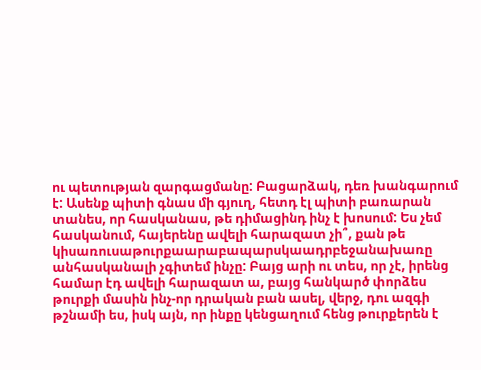ու պետության զարգացմանը: Բացարձակ, դեռ խանգարում է: Ասենք պիտի գնաս մի գյուղ, հետդ էլ պիտի բառարան տանես, որ հասկանաս, թե դիմացինդ ինչ է խոսում: Ես չեմ հասկանում, հայերենը ավելի հարազատ չի՞, քան թե կիսառուսաթուրքաարաբապարսկաադրբեջանախառը անհասկանալի չգիտեմ ինչը: Բայց արի ու տես, որ չէ, իրենց համար էդ ավելի հարազատ ա, բայց հանկարծ փորձես թուրքի մասին ինչ-որ դրական բան ասել, վերջ, դու ազգի թշնամի ես, իսկ այն, որ ինքը կենցաղում հենց թուրքերեն է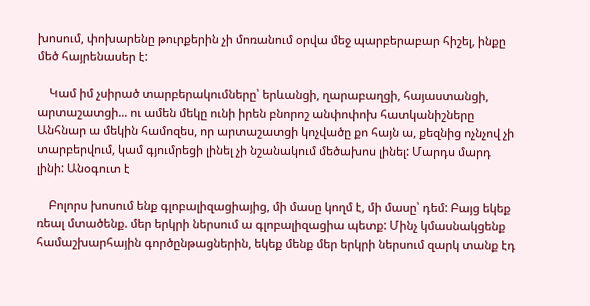խոսում, փոխարենը թուրքերին չի մոռանում օրվա մեջ պարբերաբար հիշել, ինքը մեծ հայրենասեր է:

    Կամ իմ չսիրած տարբերակումները՝ երևանցի, ղարաբաղցի, հայաստանցի, արտաշատցի... ու ամեն մեկը ունի իրեն բնորոշ անփոփոխ հատկանիշները Անհնար ա մեկին համոզես, որ արտաշատցի կոչվածը քո հայն ա, քեզնից ոչնչով չի տարբերվում, կամ գյումրեցի լինել չի նշանակում մեծախոս լինել: Մարդս մարդ լինի: Անօգուտ է

    Բոլորս խոսում ենք գլոբալիզացիայից, մի մասը կողմ է, մի մասը՝ դեմ: Բայց եկեք ռեալ մտածենք. մեր երկրի ներսում ա գլոբալիզացիա պետք: Մինչ կմասնակցենք համաշխարհային գործընթացներին, եկեք մենք մեր երկրի ներսում զարկ տանք էդ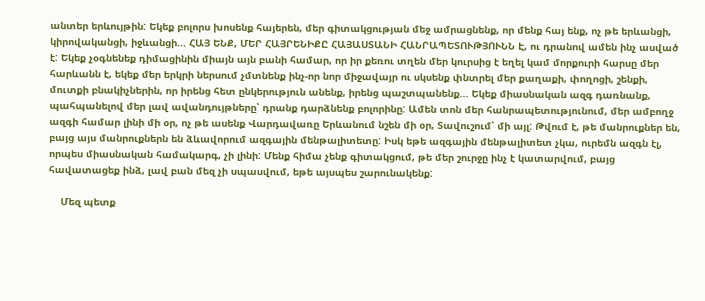անտեր երևույթին: Եկեք բոլորս խոսենք հայերեն, մեր գիտակցության մեջ ամրացնենք, որ մենք հայ ենք, ոչ թե երևանցի, կիրովականցի, իջևանցի... ՀԱՅ ԵՆՔ, ՄԵՐ ՀԱՅՐԵՆԻՔԸ ՀԱՅԱՍՏԱՆԻ ՀԱՆՐԱՊԵՏՈՒԹՅՈՒՆՆ Է, ու դրանով ամեն ինչ ասված է: Եկեք չօգնենեք դիմացինին միայն այն բանի համար, որ իր քեռու տղեն մեր կուրսից է եղել կամ մորքուրի հարսը մեր հարևանն է, եկեք մեր երկրի ներսում չմտնենք ինչ-որ նոր միջավայր ու սկսենք փնտրել մեր քաղաքի, փողոցի, շենքի, մուտքի բնակիչներին, որ իրենց հետ ընկերություն անենք, իրենց պաշտպանենք... Եկեք միասնական ազգ դառնանք, պահպանելով մեր լավ ավանդույթները՝ դրանք դարձնենք բոլորինը: Ամեն տոն մեր հանրապետությունում, մեր ամբողջ ազգի համար լինի մի օր, ոչ թե ասենք Վարդավառը Երևանում նշեն մի օր, Տավուշում՝ մի այլ: Թվում է, թե մանրուքներ են, բայց այս մանրուքներն են ձևավորում ազգային մենթալիտետը: Իսկ եթե ազգային մենթալիտետ չկա, ուրեմն ազգն էլ, որպես միասնական համակարգ, չի լինի: Մենք հիմա չենք գիտակցում, թե մեր շուրջը ինչ է կատարվում, բայց հավատացեք ինձ, լավ բան մեզ չի սպասվում, եթե այսպես շարունակենք:

    Մեզ պետք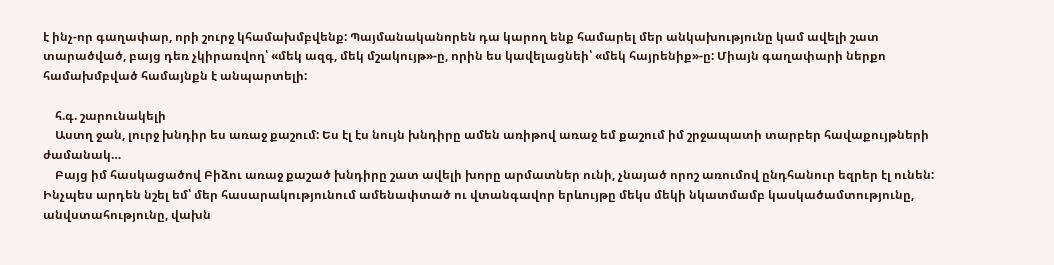է ինչ-որ գաղափար, որի շուրջ կհամախմբվենք: Պայմանականորեն դա կարող ենք համարել մեր անկախությունը կամ ավելի շատ տարածված, բայց դեռ չկիրառվող՝ «մեկ ազգ, մեկ մշակույթ»-ը, որին ես կավելացնեի՝ «մեկ հայրենիք»-ը: Միայն գաղափարի ներքո համախմբված համայնքն է անպարտելի:

    հ.գ. շարունակելի
    Աստղ ջան, լուրջ խնդիր ես առաջ քաշում: Ես էլ էս նույն խնդիրը ամեն առիթով առաջ եմ քաշում իմ շրջապատի տարբեր հավաքույթների ժամանակ…
    Բայց իմ հասկացածով Բիձու առաջ քաշած խնդիրը շատ ավելի խորը արմատներ ունի, չնայած որոշ առումով ընդհանուր եզրեր էլ ունեն: Ինչպես արդեն նշել եմ՝ մեր հասարակությունում ամենափտած ու վտանգավոր երևույթը մեկս մեկի նկատմամբ կասկածամտությունը, անվստահությունը, վախն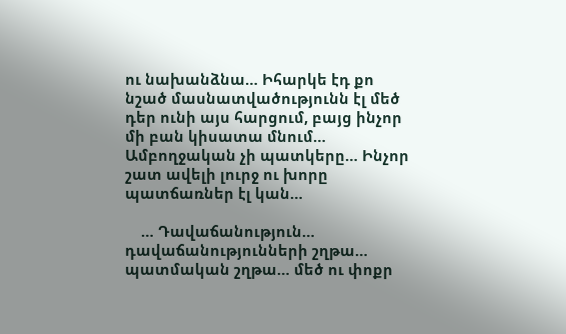ու նախանձնա… Իհարկե էդ քո նշած մասնատվածությունն էլ մեծ դեր ունի այս հարցում, բայց ինչոր մի բան կիսատա մնում… Ամբողջական չի պատկերը… Ինչոր շատ ավելի լուրջ ու խորը պատճառներ էլ կան…

    … Դավաճանություն… դավաճանությունների շղթա… պատմական շղթա… մեծ ու փոքր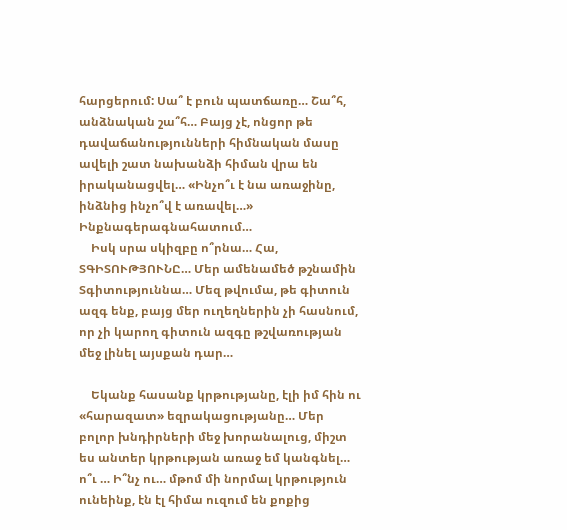հարցերում: Սա՞ է բուն պատճառը… Շա՞հ, անձնական շա՞հ… Բայց չէ, ոնցոր թե դավաճանությունների հիմնական մասը ավելի շատ նախանձի հիման վրա են իրականացվել… «Ինչո՞ւ է նա առաջինը, ինձնից ինչո՞վ է առավել…» Ինքնագերագնահատում…
    Իսկ սրա սկիզբը ո՞րնա… Հա, ՏԳԻՏՈՒԹՅՈՒՆԸ… Մեր ամենամեծ թշնամին Տգիտություննա… Մեզ թվումա, թե գիտուն ազգ ենք, բայց մեր ուղեղներին չի հասնում, որ չի կարող գիտուն ազգը թշվառության մեջ լինել այսքան դար…

    Եկանք հասանք կրթությանը, էլի իմ հին ու «հարազատ» եզրակացությանը… Մեր բոլոր խնդիրների մեջ խորանալուց, միշտ ես անտեր կրթության առաջ եմ կանգնել… ո՞ւ … Ի՞նչ ու… մթոմ մի նորմալ կրթություն ունեինք, էն էլ հիմա ուզում են քոքից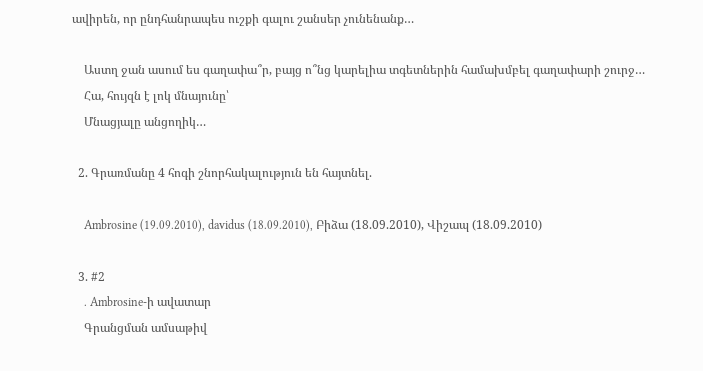ավիրեն, որ ընդհանրապես ուշքի գալու շանսեր չունենանք…

    Աստղ ջան ասում ես գաղափա՞ր, բայց ո՞նց կարելիա տգետներին համախմբել գաղափարի շուրջ…
    Հա, հույզն է լոկ մնայունը՝
    Մնացյալը անցողիկ…

  2. Գրառմանը 4 հոգի շնորհակալություն են հայտնել.

    Ambrosine (19.09.2010), davidus (18.09.2010), Բիձա (18.09.2010), Վիշապ (18.09.2010)

  3. #2
    . Ambrosine-ի ավատար
    Գրանցման ամսաթիվ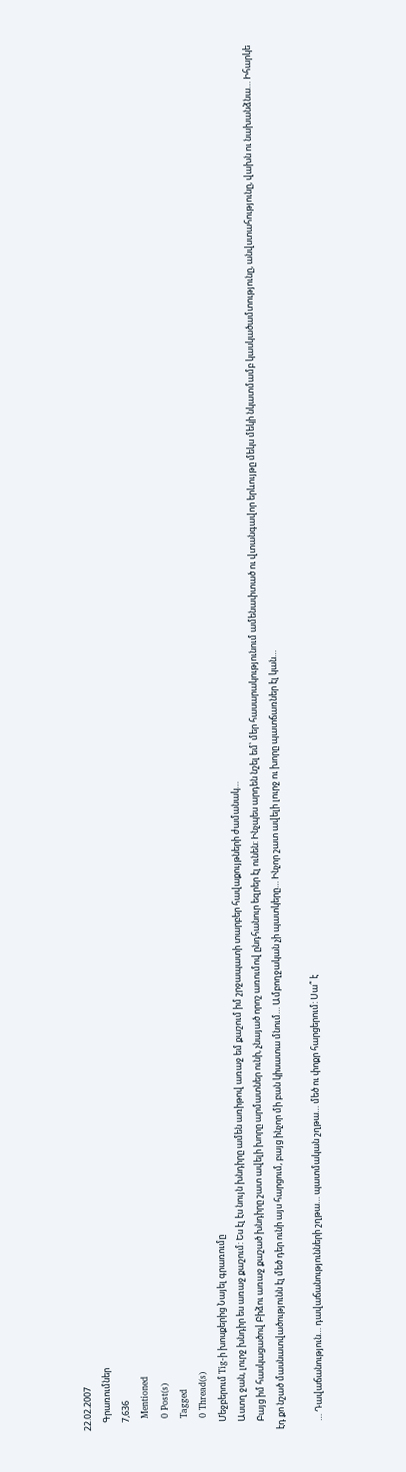22.02.2007
    Գրառումներ
    7,636
    Mentioned
    0 Post(s)
    Tagged
    0 Thread(s)
    Մեջբերում Tig-ի խոսքերից Նայել գրառումը
    Աստղ ջան, լուրջ խնդիր ես առաջ քաշում: Ես էլ էս նույն խնդիրը ամեն առիթով առաջ եմ քաշում իմ շրջապատի տարբեր հավաքույթների ժամանակ…
    Բայց իմ հասկացածով Բիձու առաջ քաշած խնդիրը շատ ավելի խորը արմատներ ունի, չնայած որոշ առումով ընդհանուր եզրեր էլ ունեն: Ինչպես արդեն նշել եմ՝ մեր հասարակությունում ամենափտած ու վտանգավոր երևույթը մեկս մեկի նկատմամբ կասկածամտությունը, անվստահությունը, վախն ու նախանձնա… Իհարկե էդ քո նշած մասնատվածությունն էլ մեծ դեր ունի այս հարցում, բայց ինչոր մի բան կիսատա մնում… Ամբողջական չի պատկերը… Ինչոր շատ ավելի լուրջ ու խորը պատճառներ էլ կան…

    … Դավաճանություն… դավաճանությունների շղթա… պատմական շղթա… մեծ ու փոքր հարցերում: Սա՞ է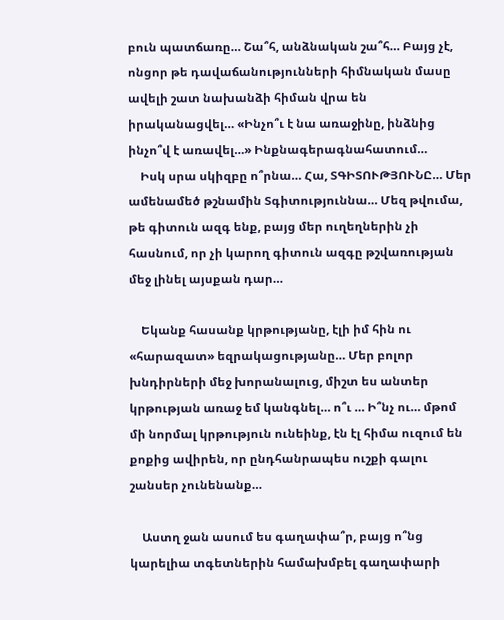բուն պատճառը… Շա՞հ, անձնական շա՞հ… Բայց չէ, ոնցոր թե դավաճանությունների հիմնական մասը ավելի շատ նախանձի հիման վրա են իրականացվել… «Ինչո՞ւ է նա առաջինը, ինձնից ինչո՞վ է առավել…» Ինքնագերագնահատում…
    Իսկ սրա սկիզբը ո՞րնա… Հա, ՏԳԻՏՈՒԹՅՈՒՆԸ… Մեր ամենամեծ թշնամին Տգիտություննա… Մեզ թվումա, թե գիտուն ազգ ենք, բայց մեր ուղեղներին չի հասնում, որ չի կարող գիտուն ազգը թշվառության մեջ լինել այսքան դար…

    Եկանք հասանք կրթությանը, էլի իմ հին ու «հարազատ» եզրակացությանը… Մեր բոլոր խնդիրների մեջ խորանալուց, միշտ ես անտեր կրթության առաջ եմ կանգնել… ո՞ւ … Ի՞նչ ու… մթոմ մի նորմալ կրթություն ունեինք, էն էլ հիմա ուզում են քոքից ավիրեն, որ ընդհանրապես ուշքի գալու շանսեր չունենանք…

    Աստղ ջան ասում ես գաղափա՞ր, բայց ո՞նց կարելիա տգետներին համախմբել գաղափարի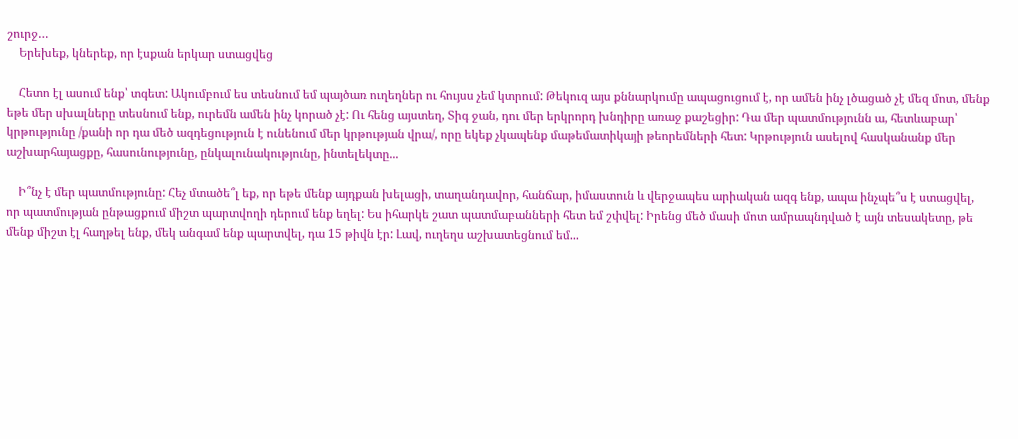շուրջ…
    Երեխեք, կներեք, որ էսքան երկար ստացվեց

    Հետո էլ ասում ենք՝ տգետ: Ակումբում ես տեսնում եմ պայծառ ուղեղներ ու հույսս չեմ կտրում: Թեկուզ այս քննարկումը ապացուցում է, որ ամեն ինչ լծացած չէ մեզ մոտ, մենք եթե մեր սխալները տեսնում ենք, ուրեմն ամեն ինչ կորած չէ: Ու հենց այստեղ, Տիգ ջան, դու մեր երկրորդ խնդիրը առաջ քաշեցիր: Դա մեր պատմությունն ա, հետևաբար՝ կրթությունը /քանի որ դա մեծ ազդեցություն է ունենում մեր կրթության վրա/, որը եկեք չկապենք մաթեմատիկայի թեորեմների հետ: Կրթություն ասելով հասկանանք մեր աշխարհայացքը, հասունությունը, ընկալունակությունը, ինտելեկտը...

    Ի՞նչ է մեր պատմությունը: Հեչ մտածե՞լ եք, որ եթե մենք այդքան խելացի, տաղանդավոր, հանճար, իմաստուն և վերջապես արիական ազգ ենք, ապա ինչպե՞ս է ստացվել, որ պատմության ընթացքում միշտ պարտվողի դերում ենք եղել: Ես իհարկե շատ պատմաբանների հետ եմ շփվել: Իրենց մեծ մասի մոտ ամրապնդված է այն տեսակետը, թե մենք միշտ էլ հաղթել ենք, մեկ անգամ ենք պարտվել, դա 15 թիվն էր: Լավ, ուղեղս աշխատեցնում եմ...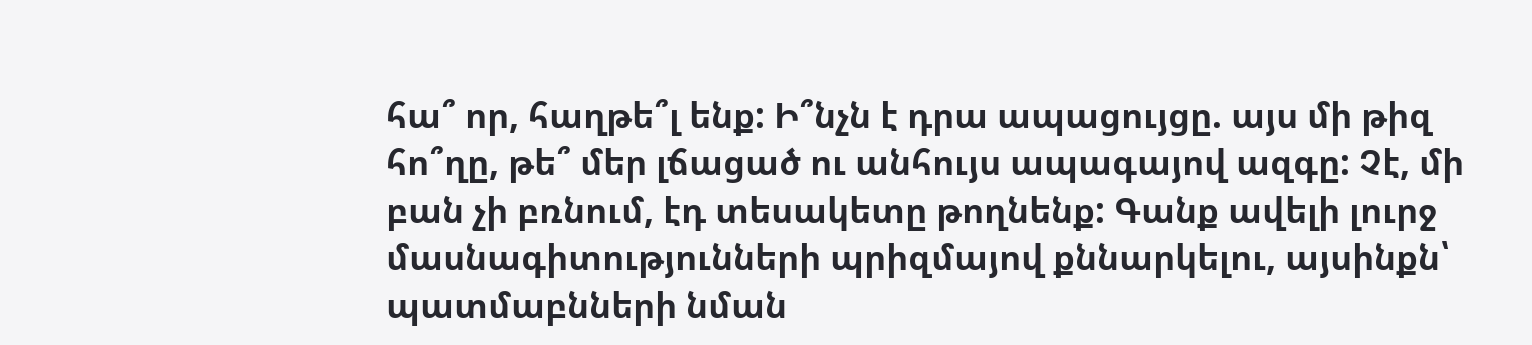հա՞ որ, հաղթե՞լ ենք: Ի՞նչն է դրա ապացույցը. այս մի թիզ հո՞ղը, թե՞ մեր լճացած ու անհույս ապագայով ազգը: Չէ, մի բան չի բռնում, էդ տեսակետը թողնենք: Գանք ավելի լուրջ մասնագիտությունների պրիզմայով քննարկելու, այսինքն՝ պատմաբնների նման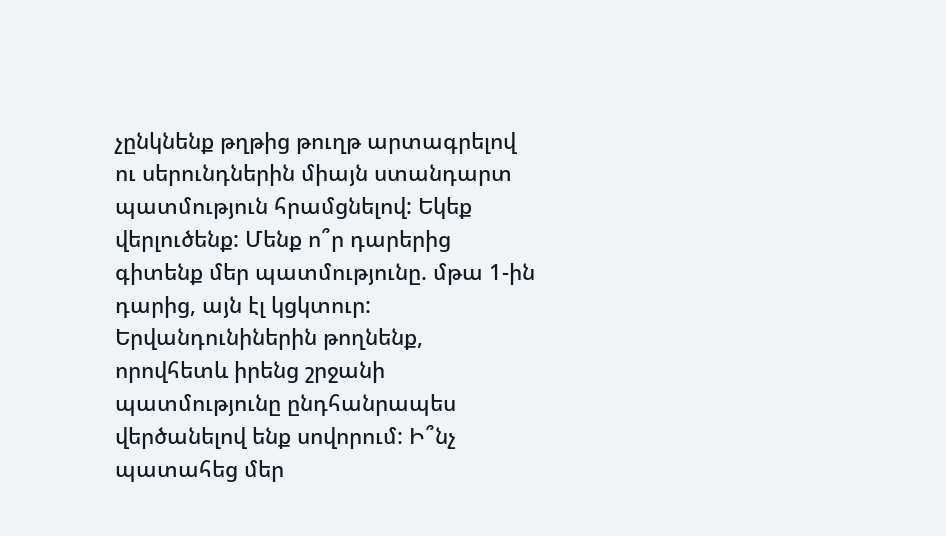չընկնենք թղթից թուղթ արտագրելով ու սերունդներին միայն ստանդարտ պատմություն հրամցնելով: Եկեք վերլուծենք: Մենք ո՞ր դարերից գիտենք մեր պատմությունը. մթա 1-ին դարից, այն էլ կցկտուր: Երվանդունիներին թողնենք, որովհետև իրենց շրջանի պատմությունը ընդհանրապես վերծանելով ենք սովորում: Ի՞նչ պատահեց մեր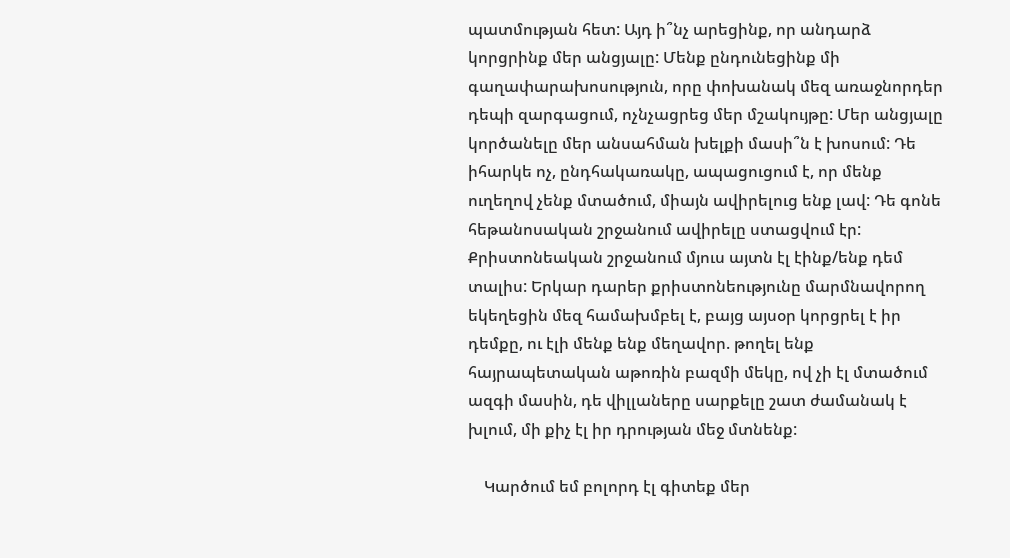պատմության հետ: Այդ ի՞նչ արեցինք, որ անդարձ կորցրինք մեր անցյալը: Մենք ընդունեցինք մի գաղափարախոսություն, որը փոխանակ մեզ առաջնորդեր դեպի զարգացում, ոչնչացրեց մեր մշակույթը: Մեր անցյալը կործանելը մեր անսահման խելքի մասի՞ն է խոսում: Դե իհարկե ոչ, ընդհակառակը, ապացուցում է, որ մենք ուղեղով չենք մտածում, միայն ավիրելուց ենք լավ: Դե գոնե հեթանոսական շրջանում ավիրելը ստացվում էր: Քրիստոնեական շրջանում մյուս այտն էլ էինք/ենք դեմ տալիս: Երկար դարեր քրիստոնեությունը մարմնավորող եկեղեցին մեզ համախմբել է, բայց այսօր կորցրել է իր դեմքը, ու էլի մենք ենք մեղավոր. թողել ենք հայրապետական աթոռին բազմի մեկը, ով չի էլ մտածում ազգի մասին, դե վիլլաները սարքելը շատ ժամանակ է խլում, մի քիչ էլ իր դրության մեջ մտնենք:

    Կարծում եմ բոլորդ էլ գիտեք մեր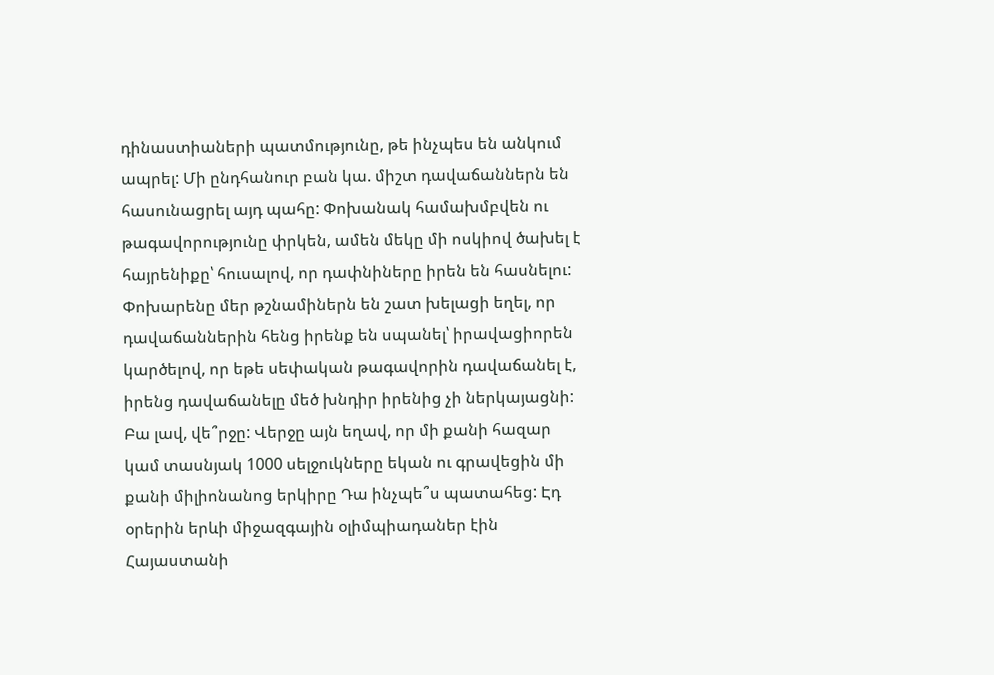դինաստիաների պատմությունը, թե ինչպես են անկում ապրել: Մի ընդհանուր բան կա. միշտ դավաճաններն են հասունացրել այդ պահը: Փոխանակ համախմբվեն ու թագավորությունը փրկեն, ամեն մեկը մի ոսկիով ծախել է հայրենիքը՝ հուսալով, որ դափնիները իրեն են հասնելու: Փոխարենը մեր թշնամիներն են շատ խելացի եղել, որ դավաճաններին հենց իրենք են սպանել՝ իրավացիորեն կարծելով, որ եթե սեփական թագավորին դավաճանել է, իրենց դավաճանելը մեծ խնդիր իրենից չի ներկայացնի: Բա լավ, վե՞րջը: Վերջը այն եղավ, որ մի քանի հազար կամ տասնյակ 1000 սելջուկները եկան ու գրավեցին մի քանի միլիոնանոց երկիրը Դա ինչպե՞ս պատահեց: Էդ օրերին երևի միջազգային օլիմպիադաներ էին Հայաստանի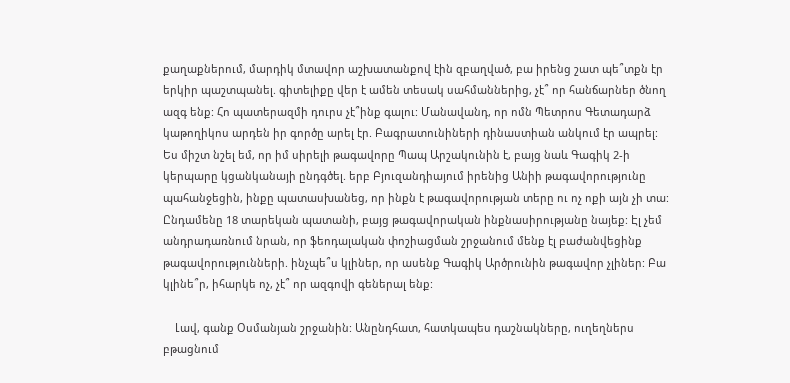քաղաքներում, մարդիկ մտավոր աշխատանքով էին զբաղված, բա իրենց շատ պե՞տքն էր երկիր պաշտպանել. գիտելիքը վեր է ամեն տեսակ սահմաններից, չէ՞ որ հանճարներ ծնող ազգ ենք: Հո պատերազմի դուրս չէ՞ինք գալու: Մանավանդ, որ ոմն Պետրոս Գետադարձ կաթողիկոս արդեն իր գործը արել էր. Բագրատունիների դինաստիան անկում էր ապրել: Ես միշտ նշել եմ, որ իմ սիրելի թագավորը Պապ Արշակունին է, բայց նաև Գագիկ 2-ի կերպարը կցանկանայի ընդգծել. երբ Բյուզանդիայում իրենից Անիի թագավորությունը պահանջեցին, ինքը պատասխանեց, որ ինքն է թագավորության տերը ու ոչ ոքի այն չի տա: Ընդամենը 18 տարեկան պատանի, բայց թագավորական ինքնասիրությանը նայեք: Էլ չեմ անդրադառնում նրան, որ ֆեոդալական փոշիացման շրջանում մենք էլ բաժանվեցինք թագավորությունների. ինչպե՞ս կլիներ, որ ասենք Գագիկ Արծրունին թագավոր չլիներ: Բա կլինե՞ր, իհարկե ոչ, չէ՞ որ ազգովի գեներալ ենք:

    Լավ, գանք Օսմանյան շրջանին: Անընդհատ, հատկապես դաշնակները, ուղեղներս բթացնում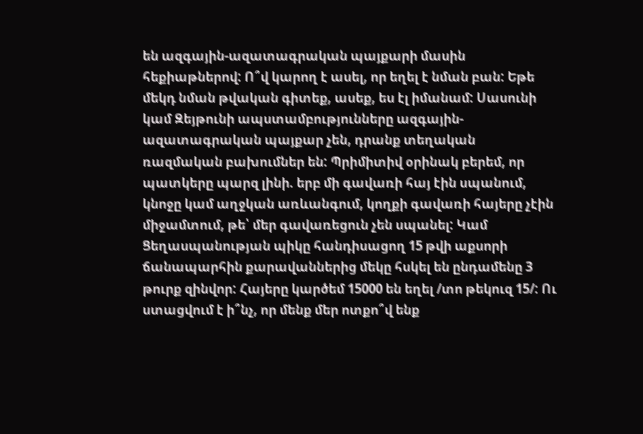են ազգային-ազատագրական պայքարի մասին հեքիաթներով: Ո՞վ կարող է ասել, որ եղել է նման բան: Եթե մեկդ նման թվական գիտեք, ասեք, ես էլ իմանամ: Սասունի կամ Զեյթունի ապստամբությունները ազգային-ազատագրական պայքար չեն, դրանք տեղական ռազմական բախումներ են: Պրիմիտիվ օրինակ բերեմ, որ պատկերը պարզ լինի. երբ մի գավառի հայ էին սպանում, կնոջը կամ աղջկան առևանգում, կողքի գավառի հայերը չէին միջամտում, թե՝ մեր գավառեցուն չեն սպանել: Կամ Ցեղասպանության պիկը հանդիսացող 15 թվի աքսորի ճանապարհին քարավաններից մեկը հսկել են ընդամենը 3 թուրք զինվոր: Հայերը կարծեմ 15000 են եղել /տո թեկուզ 15/: Ու ստացվում է ի՞նչ, որ մենք մեր ոտքո՞վ ենք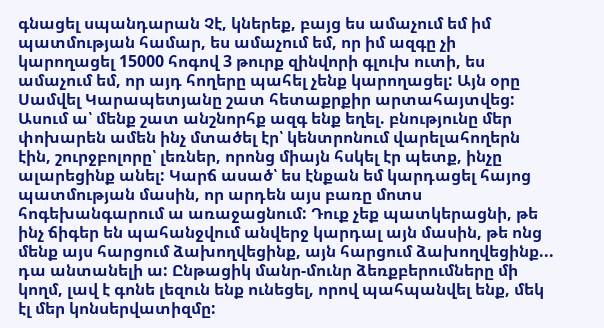գնացել սպանդարան Չէ, կներեք, բայց ես ամաչում եմ իմ պատմության համար, ես ամաչում եմ, որ իմ ազգը չի կարողացել 15000 հոգով 3 թուրք զինվորի գլուխ ուտի, ես ամաչում եմ, որ այդ հողերը պահել չենք կարողացել: Այն օրը Սամվել Կարապետյանը շատ հետաքրքիր արտահայտվեց: Ասում ա՝ մենք շատ անշնորհք ազգ ենք եղել. բնությունը մեր փոխարեն ամեն ինչ մտածել էր՝ կենտրոնում վարելահողերն էին, շուրջբոլորը՝ լեռներ, որոնց միայն հսկել էր պետք, ինչը ալարեցինք անել: Կարճ ասած՝ ես էնքան եմ կարդացել հայոց պատմության մասին, որ արդեն այս բառը մոտս հոգեխանգարում ա առաջացնում: Դուք չեք պատկերացնի, թե ինչ ճիգեր են պահանջվում անվերջ կարդալ այն մասին, թե ոնց մենք այս հարցում ձախողվեցինք, այն հարցում ձախողվեցինք... դա անտանելի ա: Ընթացիկ մանր-մունր ձեռքբերումները մի կողմ, լավ է գոնե լեզուն ենք ունեցել, որով պահպանվել ենք, մեկ էլ մեր կոնսերվատիզմը: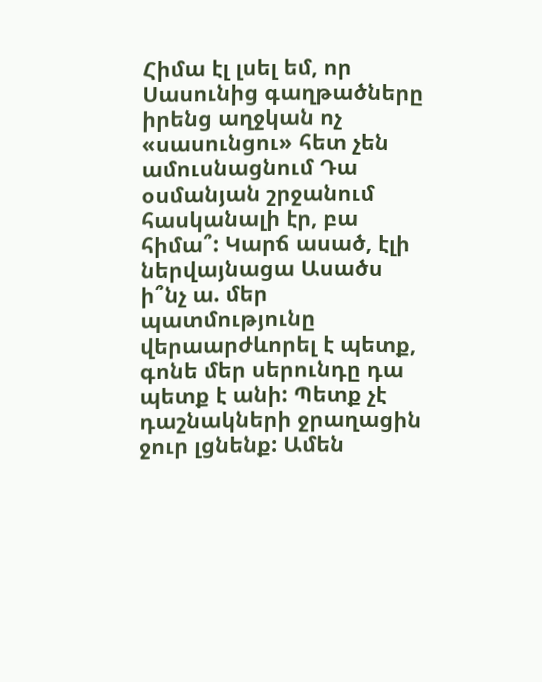Հիմա էլ լսել եմ, որ Սասունից գաղթածները իրենց աղջկան ոչ «սասունցու» հետ չեն ամուսնացնում Դա օսմանյան շրջանում հասկանալի էր, բա հիմա՞: Կարճ ասած, էլի ներվայնացա Ասածս ի՞նչ ա. մեր պատմությունը վերաարժևորել է պետք, գոնե մեր սերունդը դա պետք է անի: Պետք չէ դաշնակների ջրաղացին ջուր լցնենք: Ամեն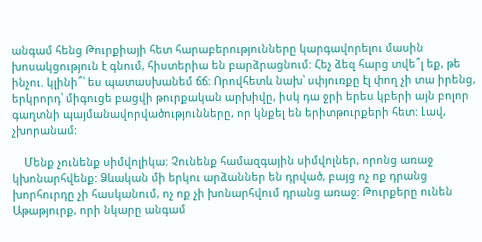անգամ հենց Թուրքիայի հետ հարաբերությունները կարգավորելու մասին խոսակցություն է գնում, հիստերիա են բարձրացնում: Հեչ ձեզ հարց տվե՞լ եք, թե ինչու. կլինի՞՝ ես պատասխանեմ ճճ: Որովհետև նախ՝ սփյուռքը էլ փող չի տա իրենց, երկրորդ՝ միգուցե բացվի թուրքական արխիվը, իսկ դա ջրի երես կբերի այն բոլոր գաղտնի պայմանավորվածությունները, որ կնքել են երիտթուրքերի հետ: Լավ, չխորանամ:

    Մենք չունենք սիմվոլիկա: Չունենք համազգային սիմվոլներ, որոնց առաջ կխոնարհվենք: Ձևական մի երկու արձաններ են դրված, բայց ոչ ոք դրանց խորհուրդը չի հասկանում, ոչ ոք չի խոնարհվում դրանց առաջ: Թուրքերը ունեն Աթաթյուրք, որի նկարը անգամ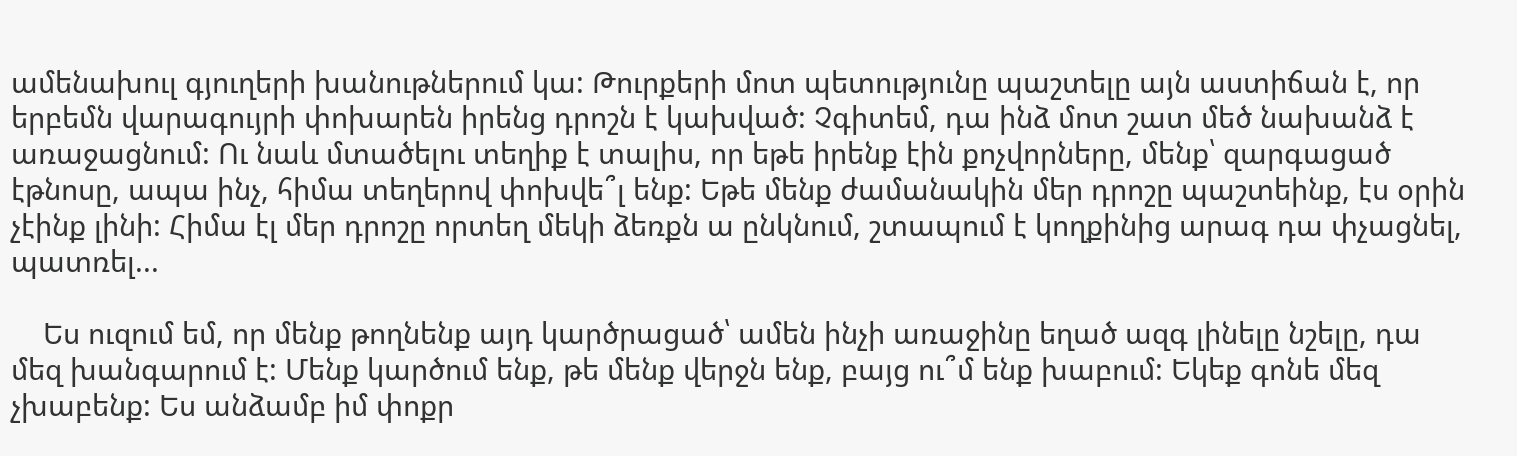ամենախուլ գյուղերի խանութներում կա: Թուրքերի մոտ պետությունը պաշտելը այն աստիճան է, որ երբեմն վարագույրի փոխարեն իրենց դրոշն է կախված: Չգիտեմ, դա ինձ մոտ շատ մեծ նախանձ է առաջացնում: Ու նաև մտածելու տեղիք է տալիս, որ եթե իրենք էին քոչվորները, մենք՝ զարգացած էթնոսը, ապա ինչ, հիմա տեղերով փոխվե՞լ ենք: Եթե մենք ժամանակին մեր դրոշը պաշտեինք, էս օրին չէինք լինի: Հիմա էլ մեր դրոշը որտեղ մեկի ձեռքն ա ընկնում, շտապում է կողքինից արագ դա փչացնել, պատռել...

    Ես ուզում եմ, որ մենք թողնենք այդ կարծրացած՝ ամեն ինչի առաջինը եղած ազգ լինելը նշելը, դա մեզ խանգարում է: Մենք կարծում ենք, թե մենք վերջն ենք, բայց ու՞մ ենք խաբում: Եկեք գոնե մեզ չխաբենք: Ես անձամբ իմ փոքր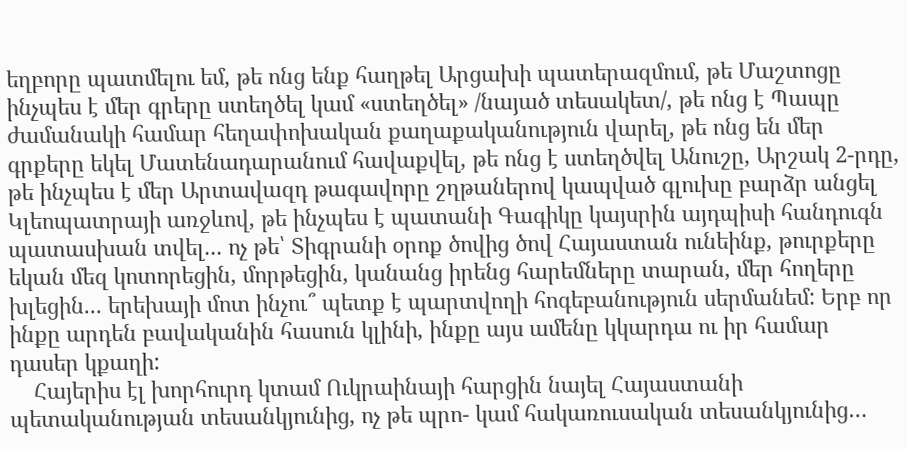եղբորը պատմելու եմ, թե ոնց ենք հաղթել Արցախի պատերազմում, թե Մաշտոցը ինչպես է մեր գրերը ստեղծել կամ «ստեղծել» /նայած տեսակետ/, թե ոնց է Պապը ժամանակի համար հեղափոխական քաղաքականություն վարել, թե ոնց են մեր գրքերը եկել Մատենադարանում հավաքվել, թե ոնց է ստեղծվել Անուշը, Արշակ 2-րդը, թե ինչպես է մեր Արտավազդ թագավորը շղթաներով կապված գլուխը բարձր անցել Կլեոպատրայի առջևով, թե ինչպես է պատանի Գագիկը կայսրին այդպիսի հանդուգն պատասխան տվել... ոչ թե՝ Տիգրանի օրոք ծովից ծով Հայաստան ունեինք, թուրքերը եկան մեզ կոտորեցին, մորթեցին, կանանց իրենց հարեմները տարան, մեր հողերը խլեցին... երեխայի մոտ ինչու՞ պետք է պարտվողի հոգեբանություն սերմանեմ: Երբ որ ինքը արդեն բավականին հասուն կլինի, ինքը այս ամենը կկարդա ու իր համար դասեր կքաղի:
    Հայերիս էլ խորհուրդ կտամ Ուկրաինայի հարցին նայել Հայաստանի պետականության տեսանկյունից, ոչ թե պրո- կամ հակառուսական տեսանկյունից…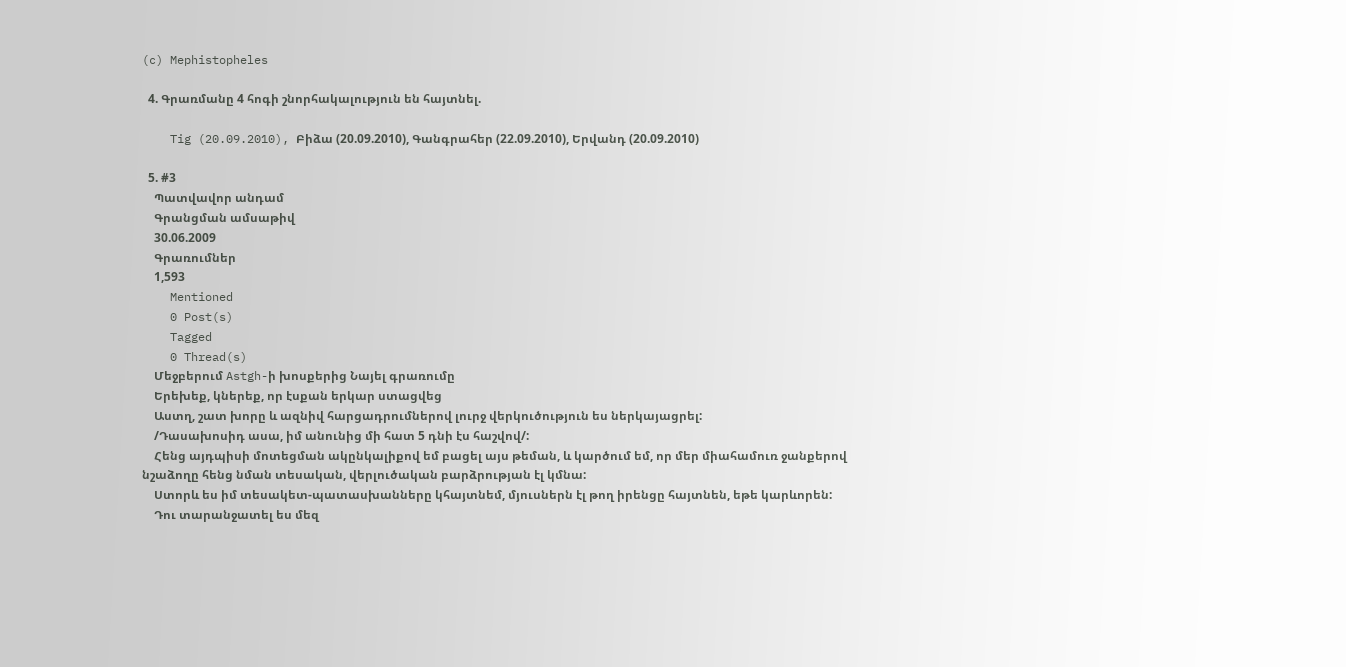(c) Mephistopheles

  4. Գրառմանը 4 հոգի շնորհակալություն են հայտնել.

    Tig (20.09.2010), Բիձա (20.09.2010), Գանգրահեր (22.09.2010), Երվանդ (20.09.2010)

  5. #3
    Պատվավոր անդամ
    Գրանցման ամսաթիվ
    30.06.2009
    Գրառումներ
    1,593
    Mentioned
    0 Post(s)
    Tagged
    0 Thread(s)
    Մեջբերում Astgh-ի խոսքերից Նայել գրառումը
    Երեխեք, կներեք, որ էսքան երկար ստացվեց
    Աստղ, շատ խորը և ազնիվ հարցադրումներով լուրջ վերկուծություն ես ներկայացրել:
    /Դասախոսիդ ասա, իմ անունից մի հատ 5 դնի էս հաշվով/:
    Հենց այդպիսի մոտեցման ակընկալիքով եմ բացել այս թեման, և կարծում եմ, որ մեր միահամուռ ջանքերով նշաձողը հենց նման տեսական, վերլուծական բարձրության էլ կմնա:
    Ստորև ես իմ տեսակետ-պատասխանները կհայտնեմ, մյուսներն էլ թող իրենցը հայտնեն, եթե կարևորեն:
    Դու տարանջատել ես մեզ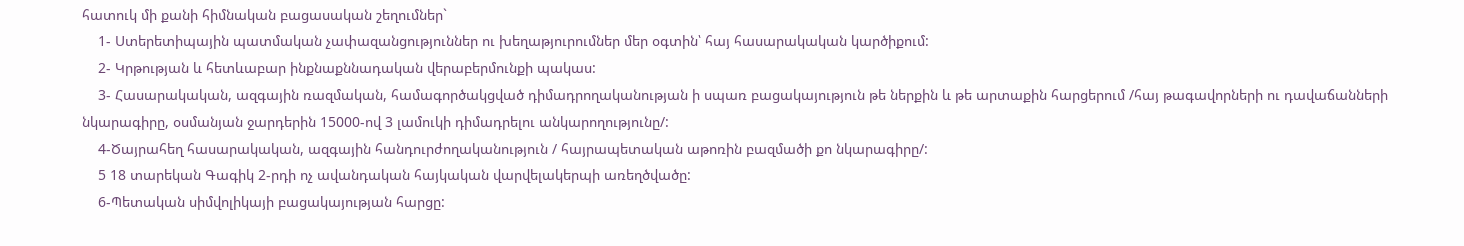հատուկ մի քանի հիմնական բացասական շեղումներ`
    1- Ստերետիպային պատմական չափազանցություններ ու խեղաթյուրումներ մեր օգտին՝ հայ հասարակական կարծիքում:
    2- Կրթության և հետևաբար ինքնաքննադական վերաբերմունքի պակաս:
    3- Հասարակական, ազգային ռազմական, համագործակցված դիմադրողականության ի սպառ բացակայություն թե ներքին և թե արտաքին հարցերում /հայ թագավորների ու դավաճանների նկարագիրը, օսմանյան ջարդերին 15000-ով 3 լամուկի դիմադրելու անկարողությունը/:
    4-Ծայրահեղ հասարակական, ազգային հանդուրժողականություն / հայրապետական աթոռին բազմածի քո նկարագիրը/:
    5 18 տարեկան Գագիկ 2-րդի ոչ ավանդական հայկական վարվելակերպի առեղծվածը:
    6-Պետական սիմվոլիկայի բացակայության հարցը: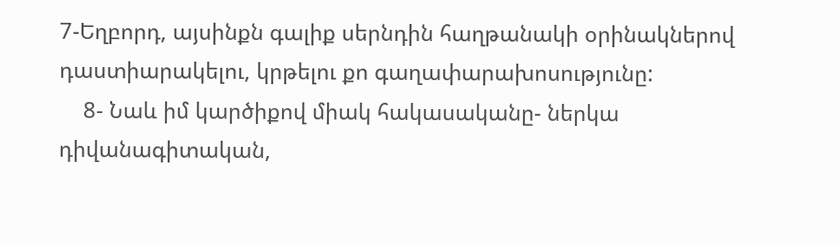7-Եղբորդ, այսինքն գալիք սերնդին հաղթանակի օրինակներով դաստիարակելու, կրթելու քո գաղափարախոսությունը:
    8- Նաև իմ կարծիքով միակ հակասականը- ներկա դիվանագիտական,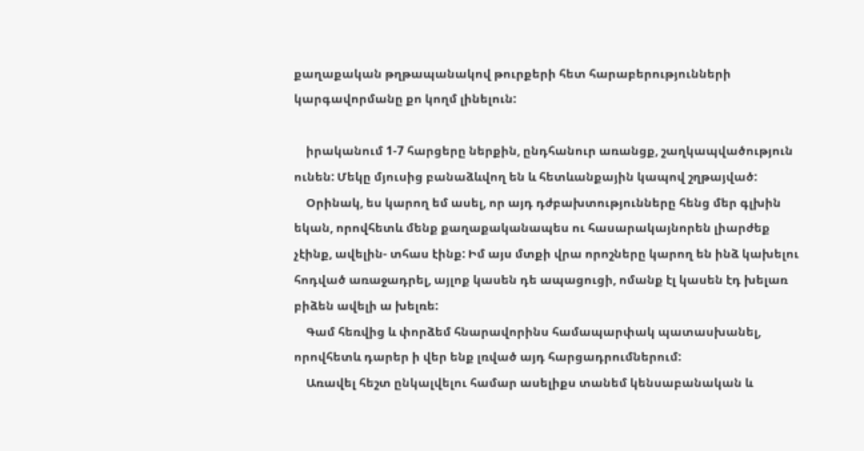քաղաքական թղթապանակով թուրքերի հետ հարաբերությունների կարգավորմանը քո կողմ լինելուն:

    իրականում 1-7 հարցերը ներքին, ընդհանուր առանցք, շաղկապվածություն ունեն: Մեկը մյուսից բանաձևվող են և հետևանքային կապով շղթայված:
    Օրինակ, ես կարող եմ ասել, որ այդ դժբախտությունները հենց մեր գլխին եկան, որովհետև մենք քաղաքականապես ու հասարակայնորեն լիարժեք չէինք, ավելին- տհաս էինք: Իմ այս մտքի վրա որոշները կարող են ինձ կախելու հոդված առաջադրել, այլոք կասեն դե ապացուցի, ոմանք էլ կասեն էդ խելառ բիձեն ավելի ա խելռե:
    Գամ հեռվից և փորձեմ հնարավորինս համապարփակ պատասխանել, որովհետև դարեր ի վեր ենք լռված այդ հարցադրումներում:
    Առավել հեշտ ընկալվելու համար ասելիքս տանեմ կենսաբանական և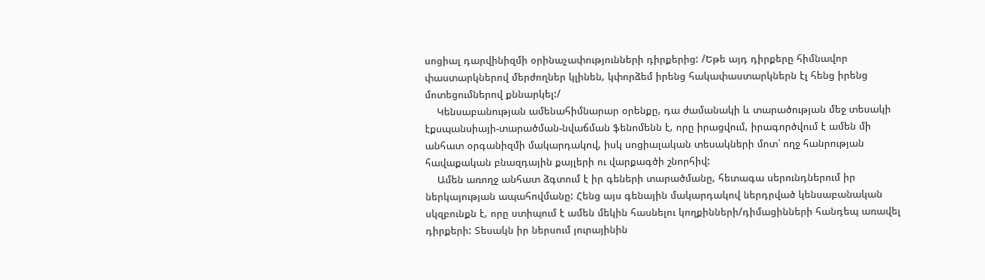սոցիալ դարվինիզմի օրինաչափությունների դիրքերից: /Եթե այդ դիրքերը հիմնավոր փաստարկներով մերժողներ կլինեն, կփորձեմ իրենց հակափաստարկներն էլ հենց իրենց մոտեցումներով քննարկել:/
    Կենսաբանության ամենահիմնարար օրենքը, դա ժամանակի և տարածության մեջ տեսակի էքսպանսիայի-տարածման-նվաճման ֆենոմենն է, որը իրացվում, իրագործվում է ամեն մի անհատ օրգանիզմի մակարդակով, իսկ սոցիալական տեսակների մոտ՝ ողջ հանրության հավաքական բնազդային քայլերի ու վարքագծի շնորհիվ:
    Ամեն առողջ անհատ ձգտում է իր գեների տարածմանը, հետագա սերունդներում իր ներկայության ապահովմանը: Հենց այս գենային մակարդակով ներդրված կենսաբանական սկզբունքն է, որը ստիպում է ամեն մեկին հասնելու կողքինների/դիմացինների հանդեպ առավել դիրքերի: Տեսակն իր ներսում յուրայինին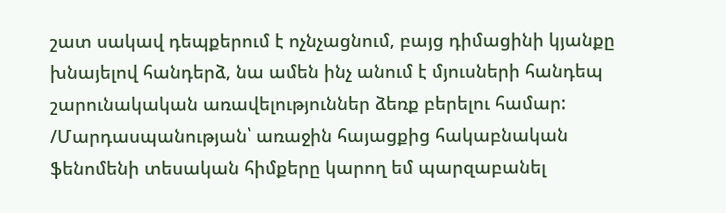շատ սակավ դեպքերում է ոչնչացնում, բայց դիմացինի կյանքը խնայելով հանդերձ, նա ամեն ինչ անում է մյուսների հանդեպ շարունակական առավելություններ ձեռք բերելու համար: /Մարդասպանության՝ առաջին հայացքից հակաբնական ֆենոմենի տեսական հիմքերը կարող եմ պարզաբանել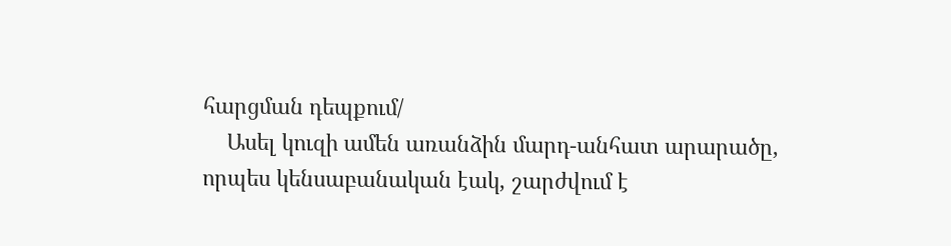հարցման դեպքում/
    Ասել կուզի ամեն առանձին մարդ-անհատ արարածը, որպես կենսաբանական էակ, շարժվում է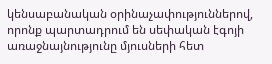կենսաբանական օրինաչափություններով, որոնք պարտադրում են սեփական էգոյի առաջնայնությունը մյուսների հետ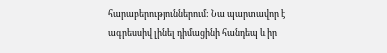հարաբերություններում: Նա պարտավոր է ագրեսսիվ լինել դիմացինի հանդեպ և իր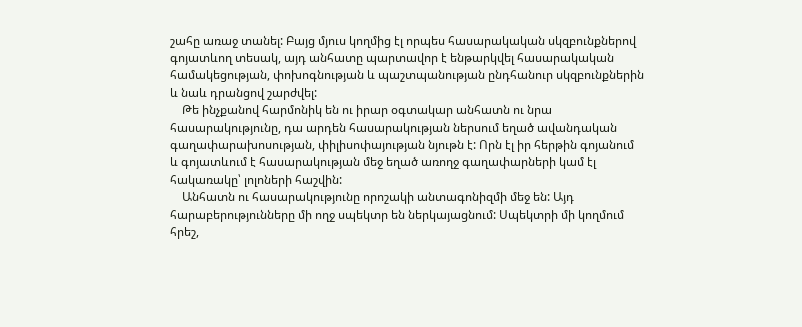շահը առաջ տանել: Բայց մյուս կողմից էլ որպես հասարակական սկզբունքներով գոյատևող տեսակ, այդ անհատը պարտավոր է ենթարկվել հասարակական համակեցության, փոխոգնության և պաշտպանության ընդհանուր սկզբունքներին և նաև դրանցով շարժվել:
    Թե ինչքանով հարմոնիկ են ու իրար օգտակար անհատն ու նրա հասարակությունը, դա արդեն հասարակության ներսում եղած ավանդական գաղափարախոսության, փիլիսոփայության նյութն է: Որն էլ իր հերթին գոյանում և գոյատևում է հասարակության մեջ եղած առողջ գաղափարների կամ էլ հակառակը՝ լոլոների հաշվին:
    Անհատն ու հասարակությունը որոշակի անտագոնիզմի մեջ են: Այդ հարաբերությունները մի ողջ սպեկտր են ներկայացնում: Սպեկտրի մի կողմում հրեշ,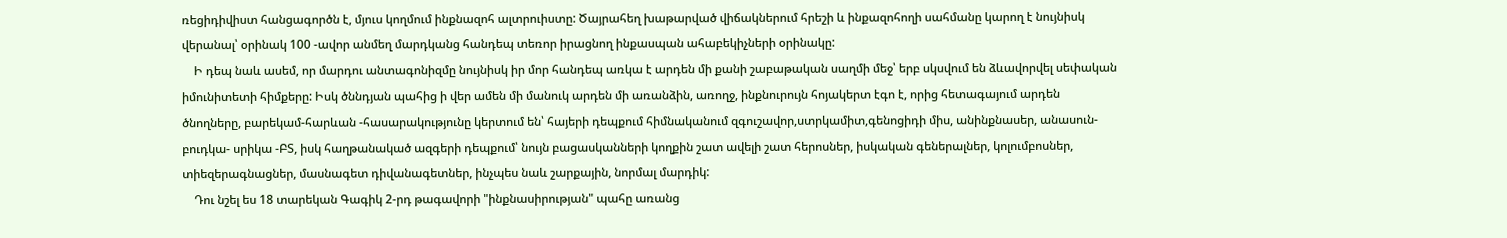ռեցիդիվիստ հանցագործն է, մյուս կողմում ինքնազոհ ալտրուիստը: Ծայրահեղ խաթարված վիճակներում հրեշի և ինքազոհողի սահմանը կարող է նույնիսկ վերանալ՝ օրինակ 100 -ավոր անմեղ մարդկանց հանդեպ տեռոր իրացնող ինքասպան ահաբեկիչների օրինակը:
    Ի դեպ նաև ասեմ, որ մարդու անտագոնիզմը նույնիսկ իր մոր հանդեպ առկա է արդեն մի քանի շաբաթական սաղմի մեջ՝ երբ սկսվում են ձևավորվել սեփական իմունիտետի հիմքերը: Իսկ ծննդյան պահից ի վեր ամեն մի մանուկ արդեն մի առանձին, առողջ, ինքնուրույն հոյակերտ էգո է, որից հետագայում արդեն ծնողները, բարեկամ-հարևան -հասարակությունը կերտում են՝ հայերի դեպքում հիմնականում զգուշավոր,ստրկամիտ,գենոցիդի միս, անինքնասեր, անասուն-բուդկա- սրիկա -ԲՏ, իսկ հաղթանակած ազգերի դեպքում՝ նույն բացասկանների կողքին շատ ավելի շատ հերոսներ, իսկական գեներալներ, կոլումբոսներ, տիեզերագնացներ, մասնագետ դիվանագետներ, ինչպես նաև շարքային, նորմալ մարդիկ:
    Դու նշել ես 18 տարեկան Գագիկ 2-րդ թագավորի "ինքնասիրության" պահը առանց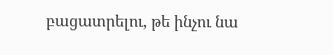բացատրելու, թե ինչու նա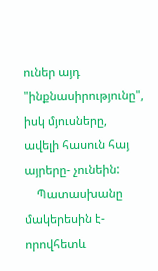ուներ այդ "ինքնասիրությունը", իսկ մյուսները, ավելի հասուն հայ այրերը- չունեին:
    Պատասխանը մակերեսին է- որովհետև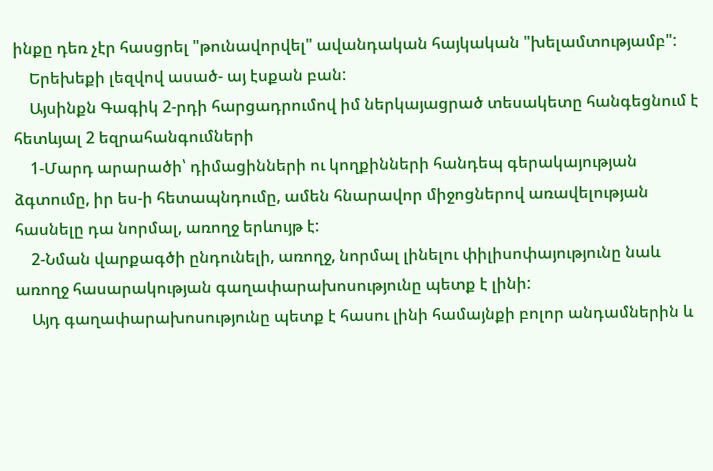ինքը դեռ չէր հասցրել "թունավորվել" ավանդական հայկական "խելամտությամբ":
    Երեխեքի լեզվով ասած- այ էսքան բան:
    Այսինքն Գագիկ 2-րդի հարցադրումով իմ ներկայացրած տեսակետը հանգեցնում է հետևյալ 2 եզրահանգումների
    1-Մարդ արարածի՝ դիմացինների ու կողքինների հանդեպ գերակայության ձգտումը, իր ես-ի հետապնդումը, ամեն հնարավոր միջոցներով առավելության հասնելը դա նորմալ, առողջ երևույթ է:
    2-Նման վարքագծի ընդունելի, առողջ, նորմալ լինելու փիլիսոփայությունը նաև առողջ հասարակության գաղափարախոսությունը պետք է լինի:
    Այդ գաղափարախոսությունը պետք է հասու լինի համայնքի բոլոր անդամներին և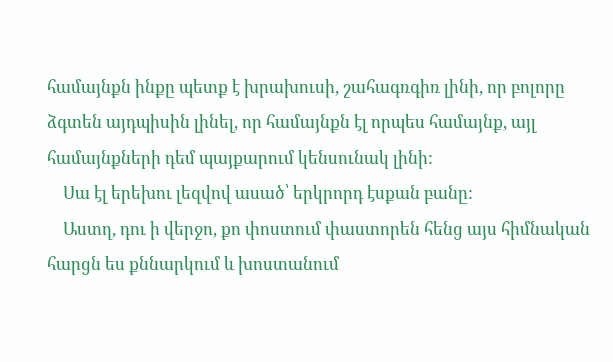համայնքն ինքը պետք է խրախուսի, շահագռգիռ լինի, որ բոլորը ձգտեն այդպիսին լինել, որ համայնքն էլ որպես համայնք, այլ համայնքների դեմ պայքարում կենսունակ լինի:
    Սա էլ երեխու լեզվով ասած՝ երկրորդ էսքան բանը:
    Աստղ, դու ի վերջո, քո փոստում փաստորեն հենց այս հիմնական հարցն ես քննարկում և խոստանում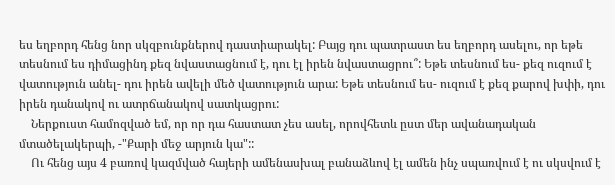ես եղբորդ հենց նոր սկզբունքներով դաստիարակել: Բայց դու պատրաստ ես եղբորդ ասելու, որ եթե տեսնում ես դիմացինդ քեզ նվաստացնում է, դու էլ իրեն նվաստացրու՞: Եթե տեսնում ես- քեզ ուզում է վատություն անել- դու իրեն ավելի մեծ վատություն արա: Եթե տեսնում ես- ուզում է քեզ քարով խփի, դու իրեն դանակով ու ատրճանակով սատկացրու:
    Ներքուստ համոզված եմ, որ որ դա հաստատ չես ասել, որովհետև ըստ մեր ավանադական մտածելակերպի, -"Քարի մեջ արյուն կա"::
    Ու հենց այս 4 բառով կազմված հայերի ամենասխալ բանաձևով էլ ամեն ինչ սպառվում է ու սկսվում է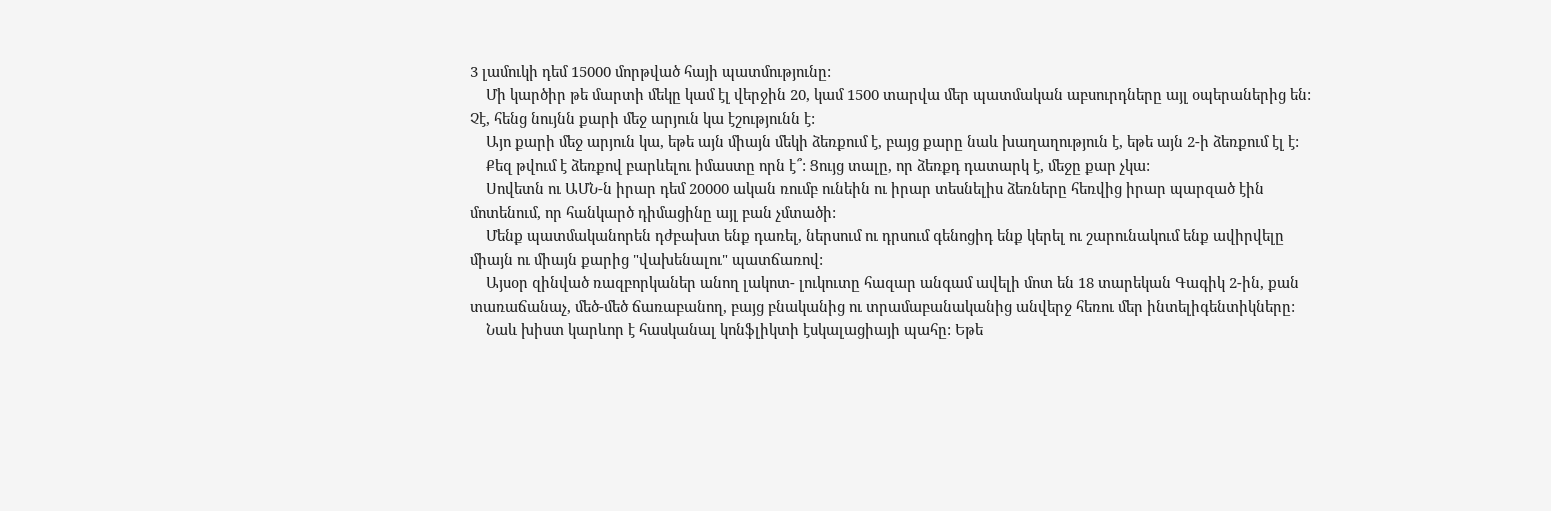3 լամուկի դեմ 15000 մորթված հայի պատմությունը:
    Մի կարծիր թե մարտի մեկը կամ էլ վերջին 20, կամ 1500 տարվա մեր պատմական աբսուրդները այլ օպերաներից են: Չէ, հենց նույնն քարի մեջ արյուն կա էշությունն է:
    Այո քարի մեջ արյուն կա, եթե այն միայն մեկի ձեռքում է, բայց քարը նաև խաղաղություն է, եթե այն 2-ի ձեռքում էլ է:
    Քեզ թվում է ձեռքով բարևելու իմաստը որն է՞: Ցույց տալը, որ ձեռքդ դատարկ է, մեջը քար չկա:
    Սովետն ու ԱՄՆ-ն իրար դեմ 20000 ական ռումբ ունեին ու իրար տեսնելիս ձեռները հեռվից իրար պարզած էին մոտենում, որ հանկարծ դիմացինը այլ բան չմտածի:
    Մենք պատմականորեն դժբախտ ենք դառել, ներսում ու դրսում գենոցիդ ենք կերել ու շարունակում ենք ավիրվելը միայն ու միայն քարից "վախենալու" պատճառով:
    Այսօր զինված ռազբորկաներ անող լակոտ- լուկուտը հազար անգամ ավելի մոտ են 18 տարեկան Գագիկ 2-ին, քան տառաճանաչ, մեծ-մեծ ճառաբանող, բայց բնականից ու տրամաբանականից անվերջ հեռու մեր ինտելիգենտիկները:
    Նաև խիստ կարևոր է հասկանալ կոնֆլիկտի էսկալացիայի պահը: Եթե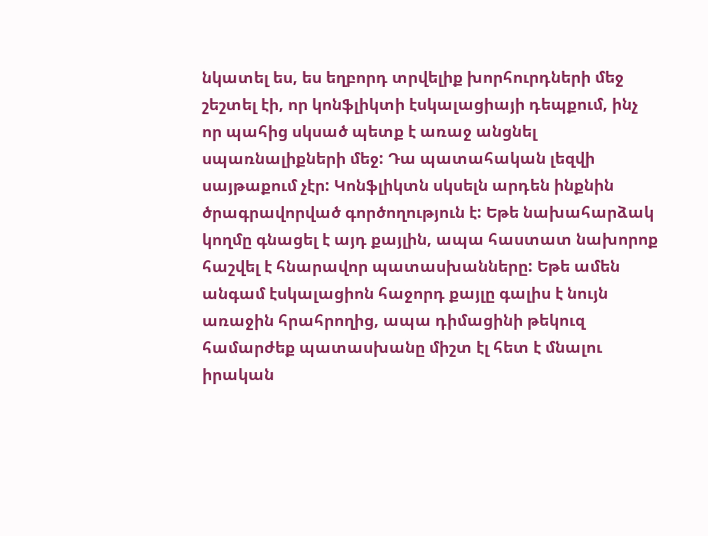նկատել ես, ես եղբորդ տրվելիք խորհուրդների մեջ շեշտել էի, որ կոնֆլիկտի էսկալացիայի դեպքում, ինչ որ պահից սկսած պետք է առաջ անցնել սպառնալիքների մեջ: Դա պատահական լեզվի սայթաքում չէր: Կոնֆլիկտն սկսելն արդեն ինքնին ծրագրավորված գործողություն է: Եթե նախահարձակ կողմը գնացել է այդ քայլին, ապա հաստատ նախորոք հաշվել է հնարավոր պատասխանները: Եթե ամեն անգամ էսկալացիոն հաջորդ քայլը գալիս է նույն առաջին հրահրողից, ապա դիմացինի թեկուզ համարժեք պատասխանը միշտ էլ հետ է մնալու իրական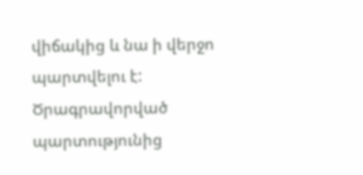վիճակից և նա ի վերջո պարտվելու է: Ծրագրավորված պարտությունից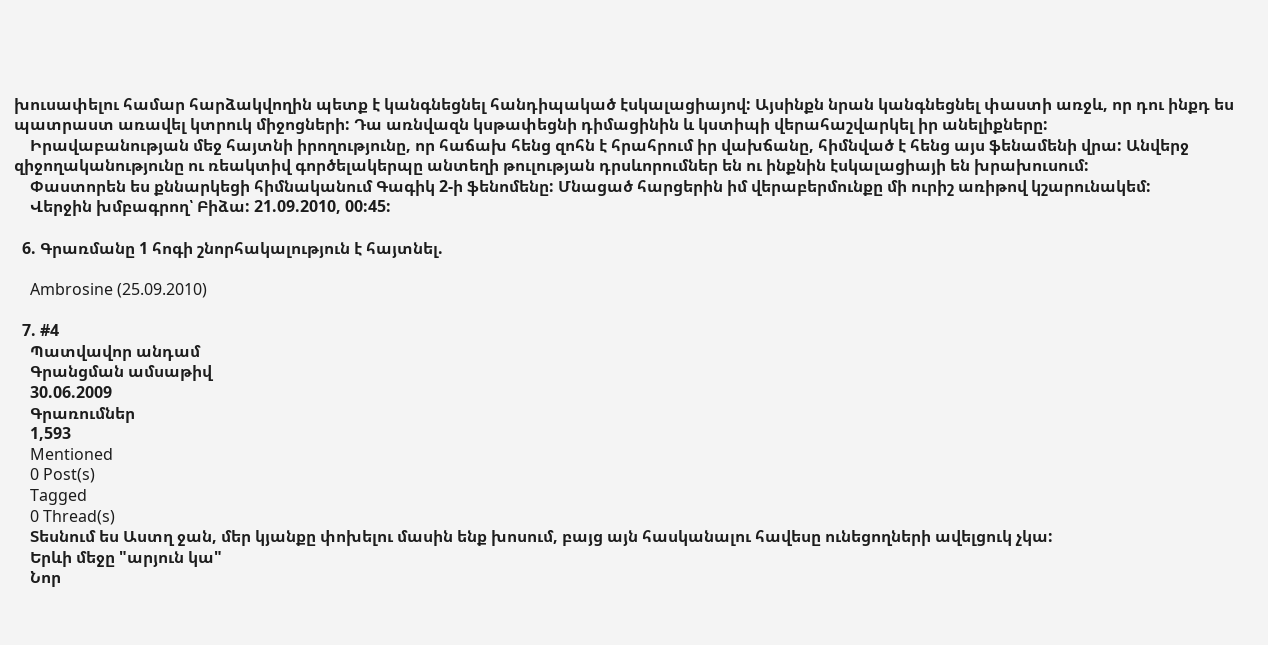խուսափելու համար հարձակվողին պետք է կանգնեցնել հանդիպակած էսկալացիայով: Այսինքն նրան կանգնեցնել փաստի առջև, որ դու ինքդ ես պատրաստ առավել կտրուկ միջոցների: Դա առնվազն կսթափեցնի դիմացինին և կստիպի վերահաշվարկել իր անելիքները:
    Իրավաբանության մեջ հայտնի իրողությունը, որ հաճախ հենց զոհն է հրահրում իր վախճանը, հիմնված է հենց այս ֆենամենի վրա: Անվերջ զիջողականությունը ու ռեակտիվ գործելակերպը անտեղի թուլության դրսևորումներ են ու ինքնին էսկալացիայի են խրախուսում:
    Փաստորեն ես քննարկեցի հիմնականում Գագիկ 2-ի ֆենոմենը: Մնացած հարցերին իմ վերաբերմունքը մի ուրիշ առիթով կշարունակեմ:
    Վերջին խմբագրող՝ Բիձա: 21.09.2010, 00:45:

  6. Գրառմանը 1 հոգի շնորհակալություն է հայտնել.

    Ambrosine (25.09.2010)

  7. #4
    Պատվավոր անդամ
    Գրանցման ամսաթիվ
    30.06.2009
    Գրառումներ
    1,593
    Mentioned
    0 Post(s)
    Tagged
    0 Thread(s)
    Տեսնում ես Աստղ ջան, մեր կյանքը փոխելու մասին ենք խոսում, բայց այն հասկանալու հավեսը ունեցողների ավելցուկ չկա:
    Երևի մեջը "արյուն կա"
    Նոր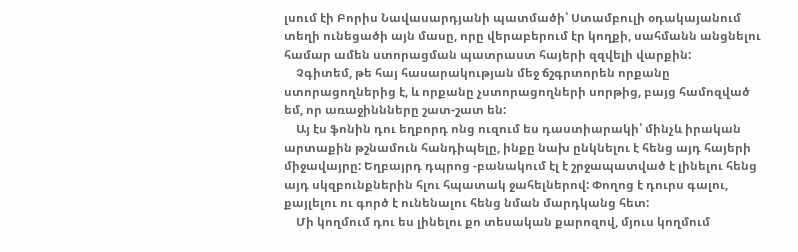լսում էի Բորիս Նավասարդյանի պատմածի՝ Ստամբուլի օդակայանում տեղի ունեցածի այն մասը, որը վերաբերում էր կողքի, սահմանն անցնելու համար ամեն ստորացման պատրաստ հայերի զզվելի վարքին:
    Չգիտեմ, թե հայ հասարակության մեջ ճշգրտորեն որքանը ստորացողներից է, և որքանը չստորացողների սորթից, բայց համոզված եմ, որ առաջիննները շատ-շատ են:
    Այ էս ֆոնին դու եղբորդ ոնց ուզում ես դաստիարակի՝ մինչև իրական արտաքին թշնամուն հանդիպելը, ինքը նախ ընկնելու է հենց այդ հայերի միջավայրը: Եղբայրդ դպրոց -բանակում էլ է շրջապատված է լինելու հենց այդ սկզբունքներին հլու հպատակ ջահելներով: Փողոց է դուրս գալու, քայլելու ու գործ է ունենալու հենց նման մարդկանց հետ:
    Մի կողմում դու ես լինելու քո տեսական քարոզով, մյուս կողմում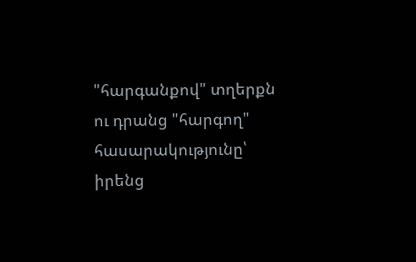"հարգանքով" տղերքն ու դրանց "հարգող" հասարակությունը՝ իրենց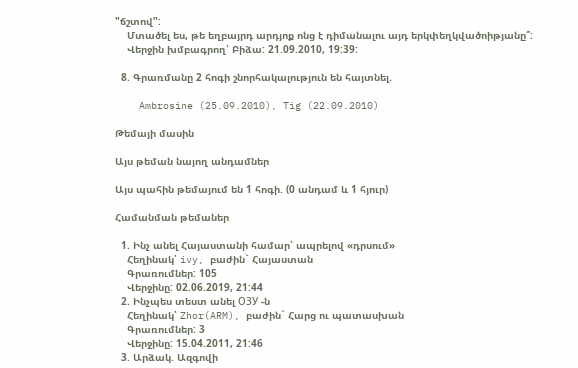"ճշտով":
    Մտածել ես, թե եղբայրդ արդյոք ոնց է դիմանալու այդ երկփեղկվածոիթյանը՞:
    Վերջին խմբագրող՝ Բիձա: 21.09.2010, 19:39:

  8. Գրառմանը 2 հոգի շնորհակալություն են հայտնել.

    Ambrosine (25.09.2010), Tig (22.09.2010)

Թեմայի մասին

Այս թեման նայող անդամներ

Այս պահին թեմայում են 1 հոգի. (0 անդամ և 1 հյուր)

Համանման թեմաներ

  1. Ինչ անել Հայաստանի համար՝ ապրելով «դրսում»
    Հեղինակ՝ ivy, բաժին` Հայաստան
    Գրառումներ: 105
    Վերջինը: 02.06.2019, 21:44
  2. Ինչպես տեստ անել ОЗУ -ն
    Հեղինակ՝ Zhor(ARM), բաժին` Հարց ու պատասխան
    Գրառումներ: 3
    Վերջինը: 15.04.2011, 21:46
  3. Արձակ. Ազգովի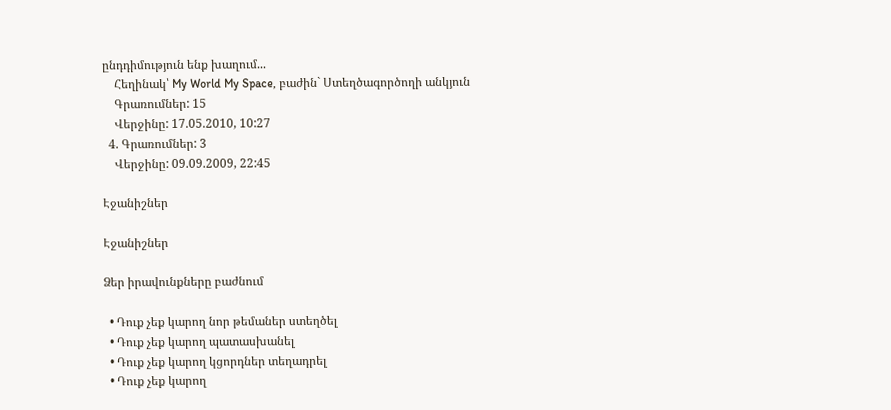ընդդիմություն ենք խաղում...
    Հեղինակ՝ My World My Space, բաժին` Ստեղծագործողի անկյուն
    Գրառումներ: 15
    Վերջինը: 17.05.2010, 10:27
  4. Գրառումներ: 3
    Վերջինը: 09.09.2009, 22:45

Էջանիշներ

Էջանիշներ

Ձեր իրավունքները բաժնում

  • Դուք չեք կարող նոր թեմաներ ստեղծել
  • Դուք չեք կարող պատասխանել
  • Դուք չեք կարող կցորդներ տեղադրել
  • Դուք չեք կարող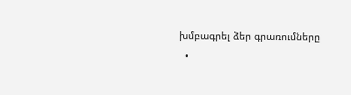խմբագրել ձեր գրառումները
  •